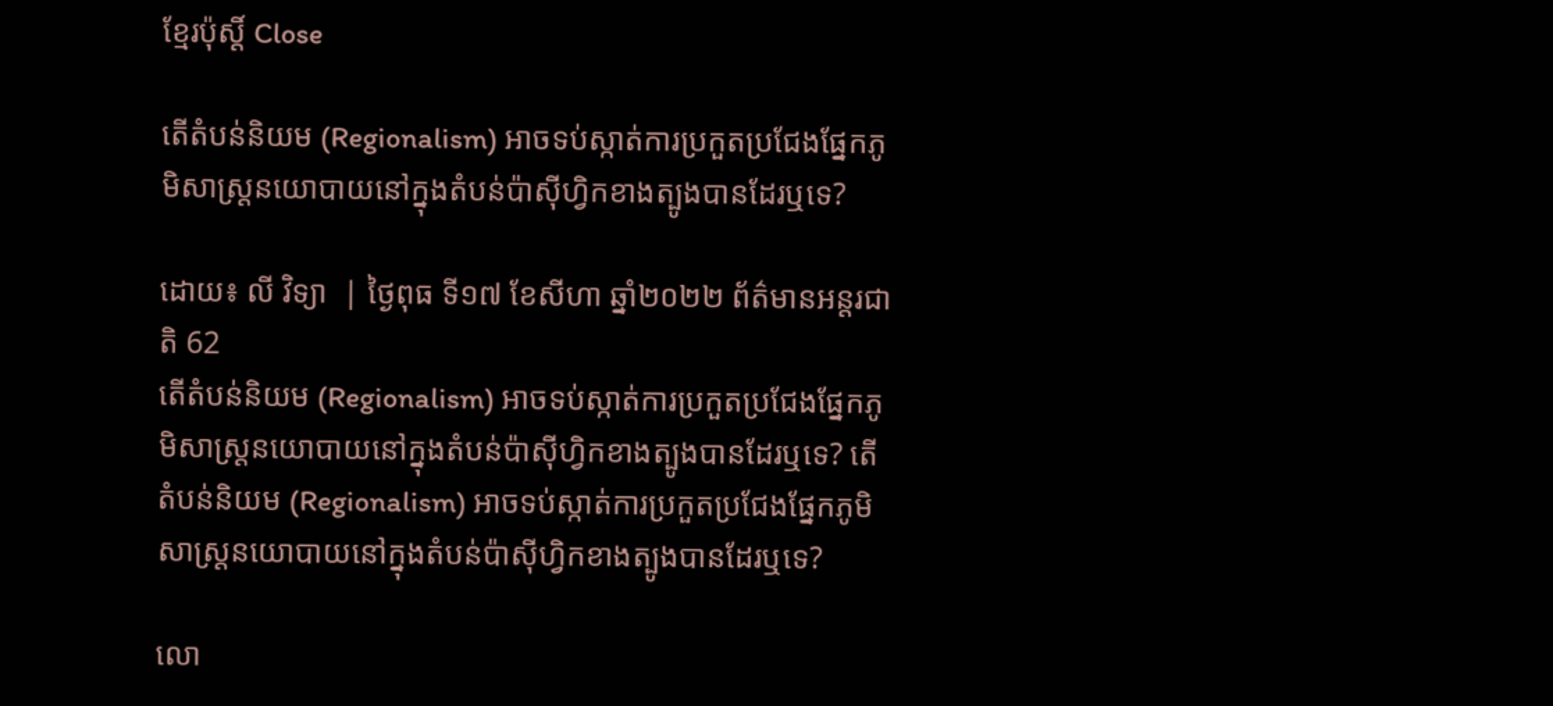ខ្មែរប៉ុស្ដិ៍ Close

តើតំបន់និយម (Regionalism) អាចទប់ស្កាត់ការប្រកួតប្រជែងផ្នែកភូមិសាស្ត្រនយោបាយនៅក្នុងតំបន់ប៉ាស៊ីហ្វិកខាងត្បូងបានដែរឬទេ?

ដោយ៖ លី វិទ្យា  | ថ្ងៃពុធ ទី១៧ ខែសីហា ឆ្នាំ២០២២ ព័ត៌មានអន្តរជាតិ 62
តើតំបន់និយម (Regionalism) អាចទប់ស្កាត់ការប្រកួតប្រជែងផ្នែកភូមិសាស្ត្រនយោបាយនៅក្នុងតំបន់ប៉ាស៊ីហ្វិកខាងត្បូងបានដែរឬទេ? តើតំបន់និយម (Regionalism) អាចទប់ស្កាត់ការប្រកួតប្រជែងផ្នែកភូមិសាស្ត្រនយោបាយនៅក្នុងតំបន់ប៉ាស៊ីហ្វិកខាងត្បូងបានដែរឬទេ?

លោ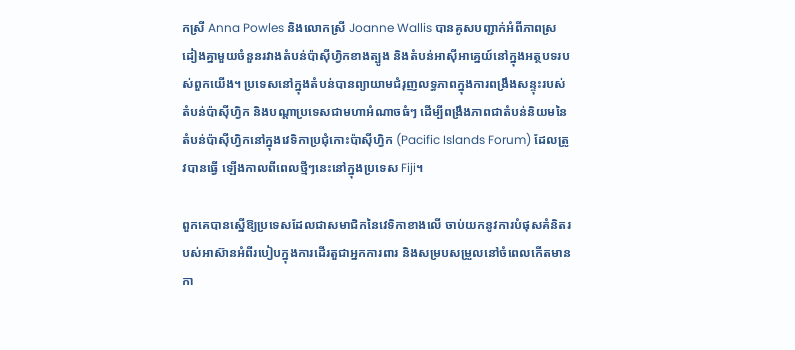កស្រី Anna Powles និងលោកស្រី Joanne Wallis បានគូសបញ្ជាក់អំពីភាពស្រដៀងគ្នាមួយចំនួនរវាងតំបន់ប៉ាស៊ីហ្វិកខាងត្បូង និងតំបន់អាស៊ីអាគ្នេយ៍នៅក្នុងអត្ថបទរបស់ពួកយើង។ ប្រទេសនៅក្នុងតំបន់បានព្យាយាមជំរុញលទ្ធភាពក្នុងការពង្រឹងសន្ទុះរបស់តំបន់ប៉ាស៊ីហ្វិក និងបណ្តាប្រទេសជាមហាអំណាចធំៗ ដើម្បីពង្រឹងភាពជាតំបន់និយមនៃតំបន់ប៉ាស៊ីហ្វិកនៅក្នុងវេទិកាប្រជុំកោះប៉ាស៊ីហ្វិក (Pacific Islands Forum) ដែលត្រូវបានធ្វើ ឡើងកាលពីពេលថ្មីៗនេះនៅក្នុងប្រទេស Fiji។

ពួកគេបានស្នើឱ្យប្រទេសដែលជាសមាជិកនៃវេទិកាខាងលើ ចាប់យកនូវការបំផុសគំនិតរបស់អាស៊ានអំពីរបៀបក្នុងការដើរតួជាអ្នកការពារ និងសម្របសម្រួលនៅចំពេលកើតមានកា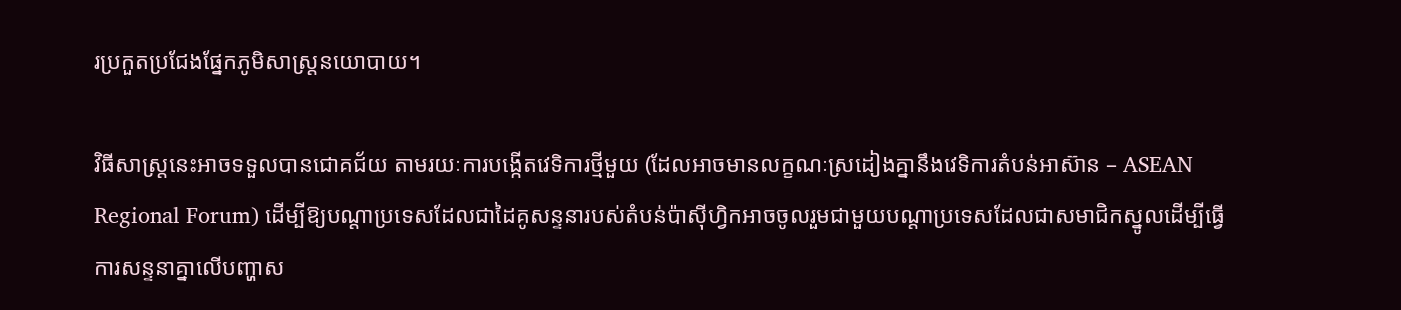រប្រកួតប្រជែងផ្នែកភូមិសាស្ត្រនយោបាយ។

វិធីសាស្ត្រនេះអាចទទួលបានជោគជ័យ តាមរយៈការបង្កើតវេទិការថ្មីមួយ (ដែលអាចមានលក្ខណៈស្រដៀងគ្នានឹងវេទិការតំបន់អាស៊ាន – ASEAN Regional Forum) ដើម្បីឱ្យបណ្តាប្រទេសដែលជាដៃគូសន្ទនារបស់តំបន់ប៉ាស៊ីហ្វិកអាចចូលរួមជាមួយបណ្តាប្រទេសដែលជាសមាជិកស្នូលដើម្បីធ្វើការសន្ទនាគ្នាលើបញ្ហាស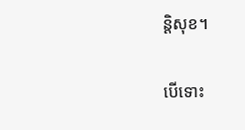ន្តិសុខ។

បើទោះ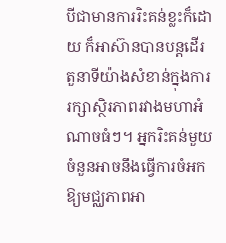បីជាមានការរិះគន់ខ្លះក៏ដោយ ក៏អាស៊ានបានបន្តដើរតួនាទីយ៉ាងសំខាន់ក្នុងការរក្សាស្ថិរភាពរវាងមហាអំណាចធំៗ។ អ្នករិះគន់មួយចំនួនអាចនឹងធ្វើការចំអកឱ្យមជ្ឈភាពអា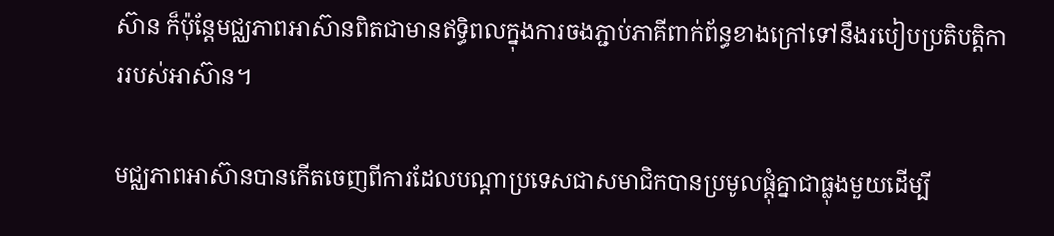ស៊ាន ក៏ប៉ុន្តែមជ្ឈភាពអាស៊ានពិតជាមានឥទ្ធិពលក្នុងការចងភ្ជាប់ភាគីពាក់ព័ន្ធខាងក្រៅទៅនឹងរបៀបប្រតិបត្តិការរបស់អាស៊ាន។

មជ្ឈភាពអាស៊ានបានកើតចេញពីការដែលបណ្តាប្រទេសជាសមាជិកបានប្រមូលផ្តុំគ្នាជាធ្លុងមួយដើម្បី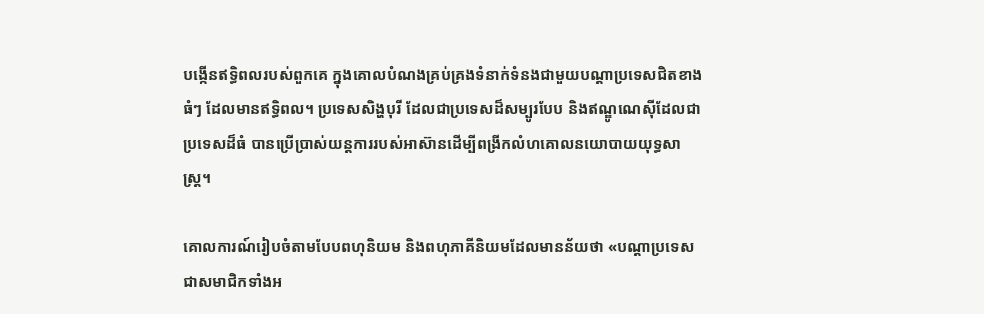បង្កើនឥទ្ធិពលរបស់ពួកគេ ក្នុងគោលបំណងគ្រប់គ្រងទំនាក់ទំនងជាមួយបណ្តាប្រទេសជិតខាងធំៗ ដែលមានឥទ្ធិពល។ ប្រទេសសិង្ហបុរី ដែលជាប្រទេសដ៏សម្បូរបែប និងឥណ្ឌូណេស៊ីដែលជាប្រទេសដ៏ធំ បានប្រើប្រាស់យន្តការរបស់អាស៊ានដើម្បីពង្រីកលំហគោលនយោបាយយុទ្ធសាស្ត្រ។

គោលការណ៍រៀបចំតាមបែបពហុនិយម និងពហុភាគីនិយមដែលមានន័យថា «បណ្តាប្រទេសជាសមាជិកទាំងអ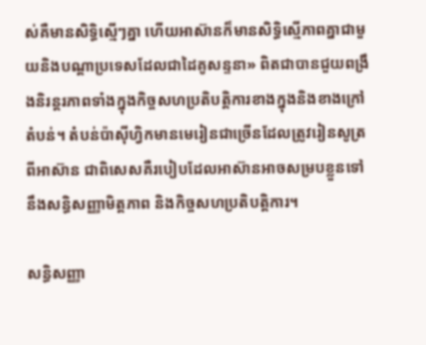ស់គឺមានសិទ្ធិស្មើៗគ្នា ហើយអាស៊ានក៏មានសិទ្ធិស្មើភាពគ្នាជាមួយនិងបណ្តាប្រទេសដែលជាដៃគូសន្ទនា» ពិតជាបានជួយពង្រឹងនិរន្តរភាពទាំងក្នុងកិច្ចសហប្រតិបត្តិការខាងក្នុងនិងខាងក្រៅតំបន់។ តំបន់ប៉ាស៊ីហ្វិកមានមេរៀនជាច្រើនដែលត្រូវរៀនសូត្រពីអាស៊ាន ជាពិសេសគឺរបៀបដែលអាស៊ានអាចសម្របខ្លួនទៅនឹងសន្ធិសញ្ញាមិត្តភាព និងកិច្ចសហប្រតិបត្តិការ។

សន្ធិសញ្ញា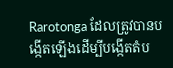Rarotonga ដែលត្រូវបានបង្កើតឡើងដើម្បីបង្កើតតំប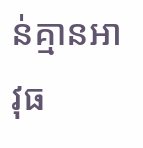ន់គ្មានអាវុធ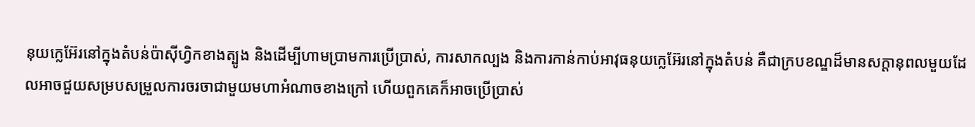នុយក្លេអ៊ែរនៅក្នុងតំបន់ប៉ាស៊ីហ្វិកខាងត្បូង និងដើម្បីហាមប្រាមការប្រើប្រាស់, ការសាកល្បង និងការកាន់កាប់អាវុធនុយក្លេអ៊ែរនៅក្នុងតំបន់ គឺជាក្របខណ្ឌដ៏មានសក្តានុពលមួយដែលអាចជួយសម្របសម្រួលការចរចាជាមួយមហាអំណាចខាងក្រៅ ហើយពួកគេក៏អាចប្រើប្រាស់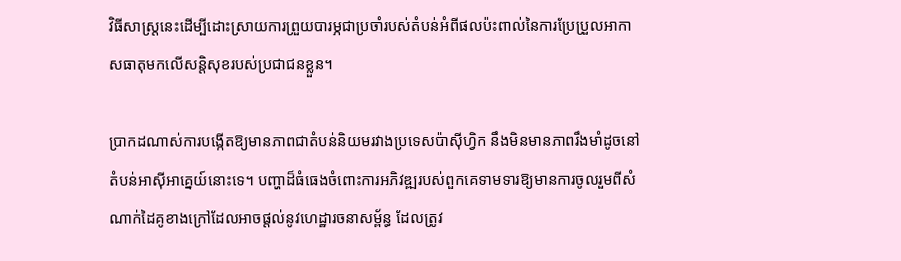វិធីសាស្ត្រនេះដើម្បីដោះស្រាយការព្រួយបារម្ភជាប្រចាំរបស់តំបន់អំពីផលប៉ះពាល់នៃការប្រែប្រួលអាកាសធាតុមកលើសន្តិសុខរបស់ប្រជាជនខ្លួន។

ប្រាកដណាស់ការបង្កើតឱ្យមានភាពជាតំបន់និយមរវាងប្រទេសប៉ាស៊ីហ្វិក នឹងមិនមានភាពរឹងមាំដូចនៅតំបន់អាស៊ីអាគ្នេយ៍នោះទេ។ បញ្ហាដ៏ធំធេងចំពោះការអភិវឌ្ឍរបស់ពួកគេទាមទារឱ្យមានការចូលរួមពីសំណាក់ដៃគូខាងក្រៅដែលអាចផ្តល់នូវហេដ្ឋារចនាសម្ព័ន្ធ ដែលត្រូវ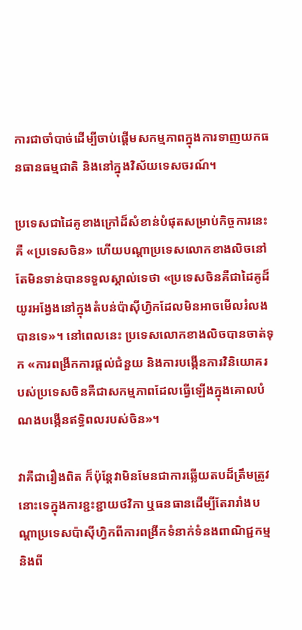ការជាចាំបាច់ដើម្បីចាប់ផ្តើមសកម្មភាពក្នុងការទាញយកធនធានធម្មជាតិ និងនៅក្នុងវិស័យទេសចរណ៍។

ប្រទេសជាដៃគូខាងក្រៅដ៏សំខាន់បំផុតសម្រាប់កិច្ចការនេះគឺ «ប្រទេសចិន» ហើយបណ្តាប្រទេសលោកខាងលិចនៅតែមិនទាន់បានទទួលស្គាល់ទេថា «ប្រទេសចិនគឺជាដៃគូដ៏យូរអង្វែងនៅក្នុងតំបន់ប៉ាស៊ីហ្វិកដែលមិនអាចមើលរំលងបានទេ»។ នៅពេលនេះ ប្រទេសលោកខាងលិចបានចាត់ទុក «ការពង្រីកការផ្តល់ជំនួយ និងការបង្កើនការវិនិយោគរបស់ប្រទេសចិនគឺជាសកម្មភាពដែលធ្វើឡើងក្នុងគោលបំណងបង្កើនឥទ្ធិពលរបស់ចិន»។

វាគឺជារឿងពិត ក៏ប៉ុន្តែវាមិនមែនជាការឆ្លើយតបដ៏ត្រឹមត្រូវនោះទេក្នុងការខ្ជះខ្ជាយថវិកា ឬធនធានដើម្បីតែរារាំងបណ្តាប្រទេសប៉ាស៊ីហ្វិកពីការពង្រីកទំនាក់ទំនងពាណិជ្ជកម្ម និងពី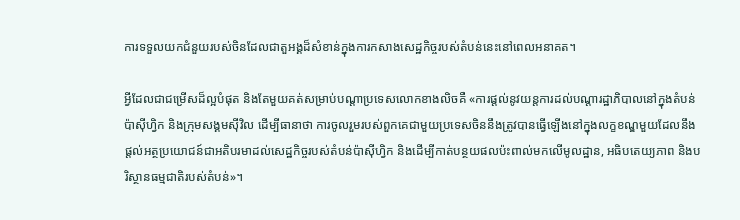ការទទួលយកជំនួយរបស់ចិនដែលជាតួអង្គដ៏សំខាន់ក្នុងការកសាងសេដ្ឋកិច្ចរបស់តំបន់នេះនៅពេលអនាគត។

អ្វីដែលជាជម្រើសដ៏ល្អបំផុត និងតែមួយគត់សម្រាប់បណ្តាប្រទេសលោកខាងលិចគឺ «ការផ្តល់នូវយន្តការដល់បណ្តារដ្ឋាភិបាលនៅក្នុងតំបន់ប៉ាស៊ីហ្វិក និងក្រុមសង្គមស៊ីវិល ដើម្បីធានាថា ការចូលរួមរបស់ពួកគេជាមួយប្រទេសចិននឹងត្រូវបានធ្វើឡើងនៅក្នុងលក្ខខណ្ឌមួយដែលនឹងផ្តល់អត្ថប្រយោជន៍ជាអតិបរមាដល់សេដ្ឋកិច្ចរបស់តំបន់ប៉ាស៊ីហ្វិក និងដើម្បីកាត់បន្ថយផលប៉ះពាល់មកលើមូលដ្ឋាន, អធិបតេយ្យភាព និងបរិស្ថានធម្មជាតិរបស់តំបន់»។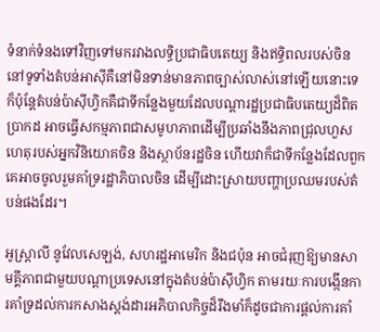ទំនាក់ទំនងទៅវិញទៅមករវាងលទ្ធិប្រជាធិបតេយ្យ និងឥទ្ធិពលរបស់ចិន នៅទូទាំងតំបន់អាស៊ីគឺនៅមិនទាន់មានភាពច្បាស់លាស់នៅឡើយនោះទេ ក៏ប៉ុន្តែតំបន់ប៉ាស៊ីហ្វិកគឺជាទីកន្លែងមួយដែលបណ្តារដ្ឋប្រជាធិបតេយ្យដ៏ពិតប្រាកដ អាចធ្វើសកម្មភាពជាសមូហភាពដើម្បីប្រឆាំងនឹងភាពជ្រុលហួសហេតុរបស់អ្នកវិនិយោគចិន និងស្ថាប័នរដ្ឋចិន ហើយវាក៏ជាទីកន្លែងដែលពួកគេអាចចូលរួមគាំទ្ររដ្ឋាភិបាលចិន ដើម្បីដោះស្រាយបញ្ហាប្រឈមរបស់តំបន់ផងដែរ។

អូស្ត្រាលី នូវែលសេឡង់, សហរដ្ឋអាមេរិក និងជប៉ុន អាចជំរុញឱ្យមានសាមគ្គីភាពជាមួយបណ្តាប្រទេសនៅក្នុងតំបន់ប៉ាស៊ីហ្វិក តាមរយៈការបង្កើនការគាំទ្រដល់ការកសាងស្តង់ដារអភិបាលកិច្ចដ៏រឹងមាំក៏ដូចជាការផ្តល់ការគាំ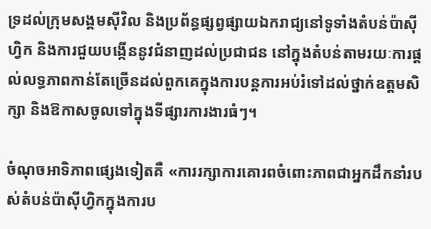ទ្រដល់ក្រុមសង្គមស៊ីវិល និងប្រព័ន្ធផ្សព្វផ្សាយឯករាជ្យនៅទូទាំងតំបន់ប៉ាស៊ីហ្វិក និងការជួយបង្កើននូវជំនាញដល់ប្រជាជន នៅក្នុងតំបន់តាមរយៈការផ្តល់លទ្ធភាពកាន់តែច្រើនដល់ពួកគេក្នុងការបន្តការអប់រំទៅដល់ថ្នាក់ឧត្តមសិក្សា និងឱកាសចូលទៅក្នុងទីផ្សារការងារធំៗ។

ចំណុចអាទិភាពផ្សេងទៀតគឺ «ការរក្សាការគោរពចំពោះភាពជាអ្នកដឹកនាំរបស់តំបន់ប៉ាស៊ីហ្វិកក្នុងការប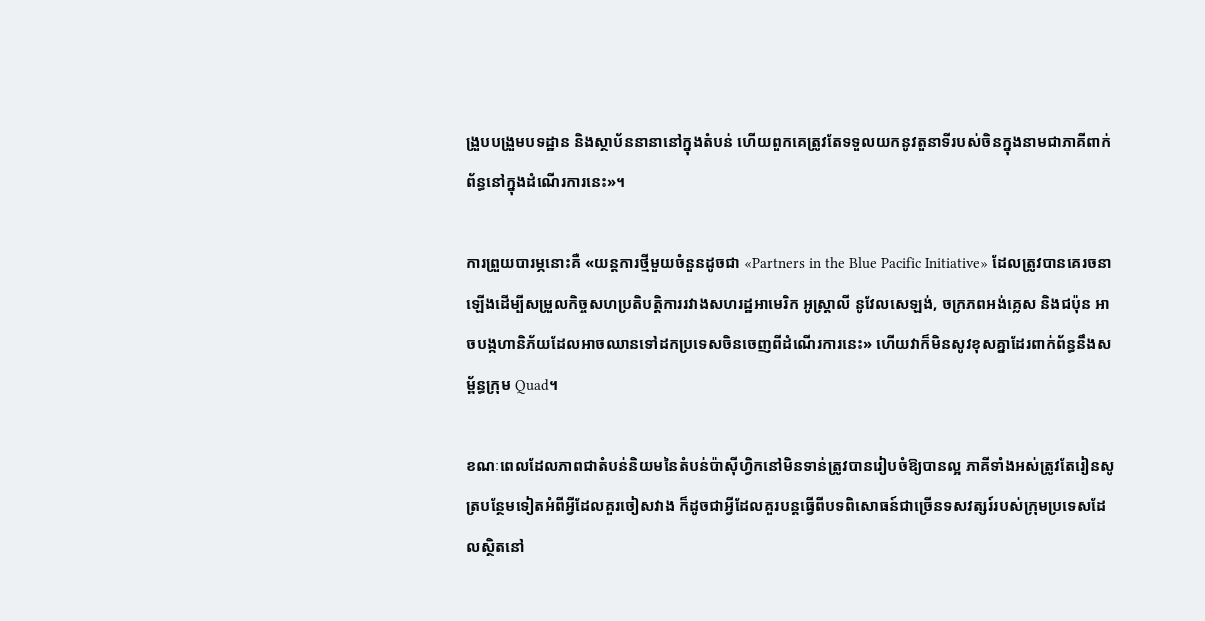ង្រួបបង្រួមបទដ្ឋាន និងស្ថាប័ននានានៅក្នុងតំបន់ ហើយពួកគេត្រូវតែទទួលយកនូវតួនាទីរបស់ចិនក្នុងនាមជាភាគីពាក់ព័ន្ធនៅក្នុងដំណើរការនេះ»។

ការព្រួយបារម្ភនោះគឺ «យន្តការថ្មីមួយចំនួនដូចជា «Partners in the Blue Pacific Initiative» ដែលត្រូវបានគេរចនាឡើងដើម្បីសម្រួលកិច្ចសហប្រតិបត្តិការរវាងសហរដ្ឋអាមេរិក អូស្ត្រាលី នូវែលសេឡង់, ចក្រភពអង់គ្លេស និងជប៉ុន អាចបង្កហានិភ័យដែលអាចឈានទៅដកប្រទេសចិនចេញពីដំណើរការនេះ» ហើយវាក៏មិនសូវខុសគ្នាដែរពាក់ព័ន្ធនឹងសម្ព័ន្ធក្រុម Quad។

ខណៈពេលដែលភាពជាតំបន់និយមនៃតំបន់ប៉ាស៊ីហ្វិកនៅមិនទាន់ត្រូវបានរៀបចំឱ្យបានល្អ ភាគីទាំងអស់ត្រូវតែរៀនសូត្របន្ថែមទៀតអំពីអ្វីដែលគួរចៀសវាង ក៏ដូចជាអ្វីដែលគួរបន្តធ្វើពីបទពិសោធន៍ជាច្រើនទសវត្សរ៍របស់ក្រុមប្រទេសដែលស្ថិតនៅ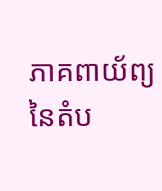ភាគពាយ័ព្យនៃតំប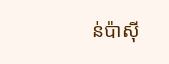ន់ប៉ាស៊ី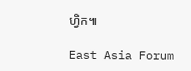ហ្វិក៕

East Asia Forum